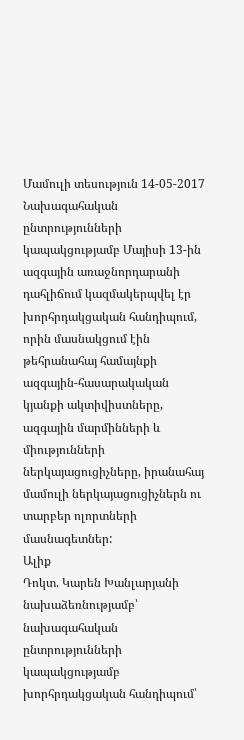Մամուլի տեսություն 14-05-2017
Նախագահական ընտրությունների կապակցությամբ Մայիսի 13-ին ազգային առաջնորդարանի դահլիճում կազմակերպվել էր խորհրդակցական հանդիպում, որին մասնակցում էին թեհրանահայ համայնքի ազգային-հասարակական կյանքի ակտիվիստները, ազգային մարմինների և միությունների ներկայացուցիչները, իրանահայ մամուլի ներկայացուցիչներն ու տարբեր ոլորտների մասնագետներ:
Ալիք
Դոկտ. Կարեն Խանլարյանի նախաձեռնությամբ՝ նախագահական ընտրությունների կապակցությամբ խորհրդակցական հանդիպում՝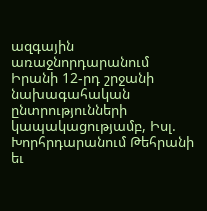ազգային առաջնորդարանում
Իրանի 12-րդ շրջանի նախագահական ընտրությունների կապակացությամբ, Իսլ. Խորհրդարանում Թեհրանի եւ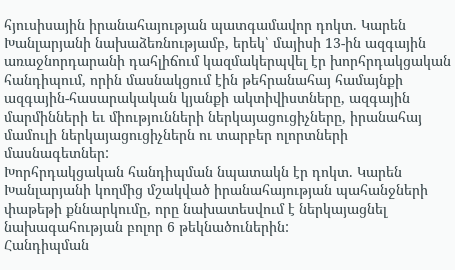հյուսիսային իրանահայության պատգամավոր դոկտ. Կարեն Խանլարյանի նախաձեռնությամբ, երեկ՝ մայիսի 13-ին ազգային առաջնորդարանի դահլիճում կազմակերպվել էր խորհրդակցական հանդիպում, որին մասնակցում էին թեհրանահայ համայնքի ազգային-հասարակական կյանքի ակտիվիստները, ազգային մարմինների եւ միությունների ներկայացուցիչները, իրանահայ մամուլի ներկայացուցիչներն ու տարբեր ոլորտների մասնագետներ:
Խորհրդակցական հանդիպման նպատակն էր դոկտ. Կարեն Խանլարյանի կողմից մշակված իրանահայության պահանջների փաթեթի քննարկումը, որը նախատեսվում է ներկայացնել նախագահության բոլոր 6 թեկնածուներին:
Հանդիպման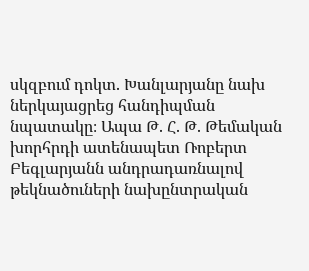սկզբում դոկտ. Խանլարյանը նախ ներկայացրեց հանդիպման նպատակը։ Ապա Թ. Հ. Թ. Թեմական խորհրդի ատենապետ Ռոբերտ Բեգլարյանն անդրադառնալով թեկնածուների նախընտրական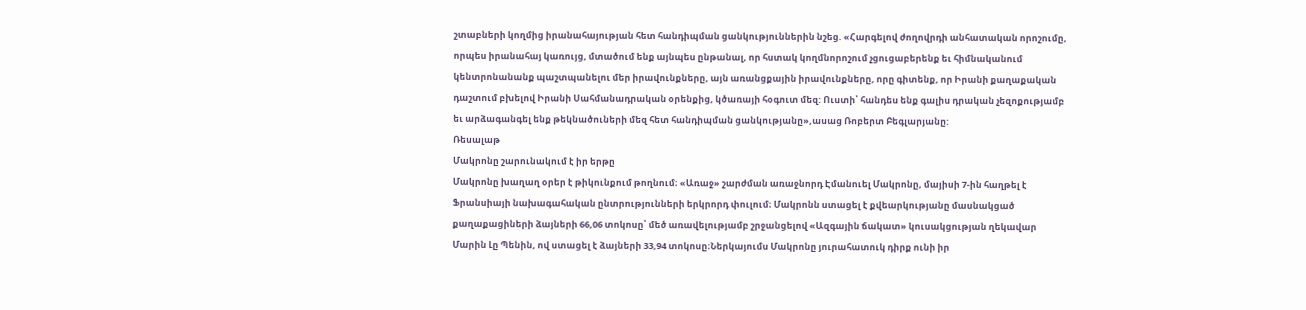շտաբների կողմից իրանահայության հետ հանդիպման ցանկություններին նշեց. «Հարգելով ժողովրդի անհատական որոշումը, որպես իրանահայ կառույց, մտածում ենք այնպես ընթանալ, որ հստակ կողմնորոշում չցուցաբերենք եւ հիմնականում կենտրոնանանք պաշտպանելու մեր իրավունքները, այն առանցքային իրավունքները, որը գիտենք, որ Իրանի քաղաքական դաշտում բխելով Իրանի Սահմանադրական օրենքից, կծառայի հօգուտ մեզ: Ուստի՝ հանդես ենք գալիս դրական չեզոքությամբ եւ արձագանգել ենք թեկնածուների մեզ հետ հանդիպման ցանկությանը»,ասաց Ռոբերտ Բեգլարյանը:
Ռեսալաթ
Մակրոնը շարունակում է իր երթը
Մակրոնը խաղաղ օրեր է թիկունքում թողնում։ «Առաջ» շարժման առաջնորդ Էմանուել Մակրոնը, մայիսի 7-ին հաղթել է Ֆրանսիայի նախագահական ընտրությունների երկրորդ փուլում։ Մակրոնն ստացել է քվեարկությանը մասնակցած քաղաքացիների ձայների 66,06 տոկոսը՝ մեծ առավելությամբ շրջանցելով «Ազգային ճակատ» կուսակցության ղեկավար Մարին Լը Պենին, ով ստացել է ձայների 33,94 տոկոսը։Ներկայումս Մակրոնը յուրահատուկ դիրք ունի իր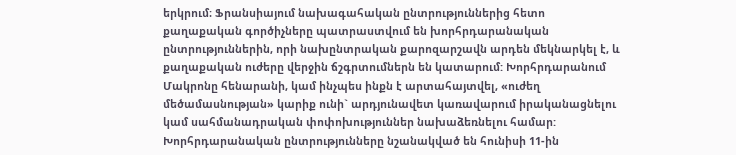երկրում։ Ֆրանսիայում նախագահական ընտրություններից հետո քաղաքական գործիչները պատրաստվում են խորհրդարանական ընտրություններին, որի նախընտրական քարոզարշավն արդեն մեկնարկել է, և քաղաքական ուժերը վերջին ճշգրտումներն են կատարում: Խորհրդարանում Մակրոնը հենարանի, կամ ինչպես ինքն է արտահայտվել, «ուժեղ մեծամասնության» կարիք ունի` արդյունավետ կառավարում իրականացնելու կամ սահմանադրական փոփոխություններ նախաձեռնելու համար: Խորհրդարանական ընտրությունները նշանակված են հունիսի 11-ին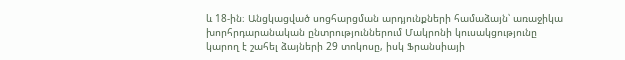և 18-ին։ Անցկացված սոցհարցման արդյունքների համաձայն՝ առաջիկա խորհրդարանական ընտրություններում Մակրոնի կուսակցությունը կարող է շահել ձայների 29 տոկոսը, իսկ Ֆրանսիայի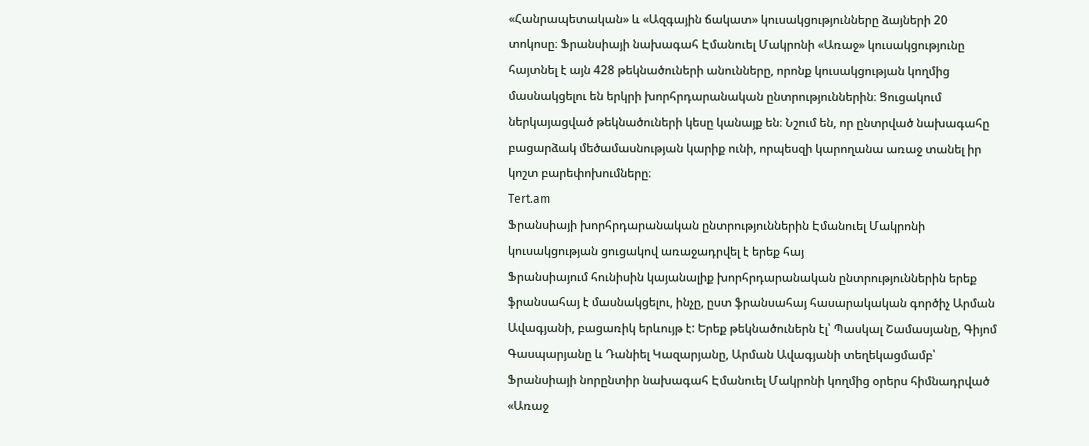«Հանրապետական» և «Ազգային ճակատ» կուսակցությունները ձայների 20 տոկոսը։ Ֆրանսիայի նախագահ Էմանուել Մակրոնի «Առաջ» կուսակցությունը հայտնել է այն 428 թեկնածուների անունները, որոնք կուսակցության կողմից մասնակցելու են երկրի խորհրդարանական ընտրություններին։ Ցուցակում ներկայացված թեկնածուների կեսը կանայք են։ Նշում են, որ ընտրված նախագահը բացարձակ մեծամասնության կարիք ունի, որպեսզի կարողանա առաջ տանել իր կոշտ բարեփոխումները։
Tert.am
Ֆրանսիայի խորհրդարանական ընտրություններին Էմանուել Մակրոնի կուսակցության ցուցակով առաջադրվել է երեք հայ
Ֆրանսիայում հունիսին կայանալիք խորհրդարանական ընտրություններին երեք ֆրանսահայ է մասնակցելու, ինչը, ըստ ֆրանսահայ հասարակական գործիչ Արման Ավագյանի, բացառիկ երևույթ է: Երեք թեկնածուներն էլ՝ Պասկալ Շամասյանը, Գիյոմ Գասպարյանը և Դանիել Կազարյանը, Արման Ավագյանի տեղեկացմամբ՝ Ֆրանսիայի նորընտիր նախագահ Էմանուել Մակրոնի կողմից օրերս հիմնադրված «Առաջ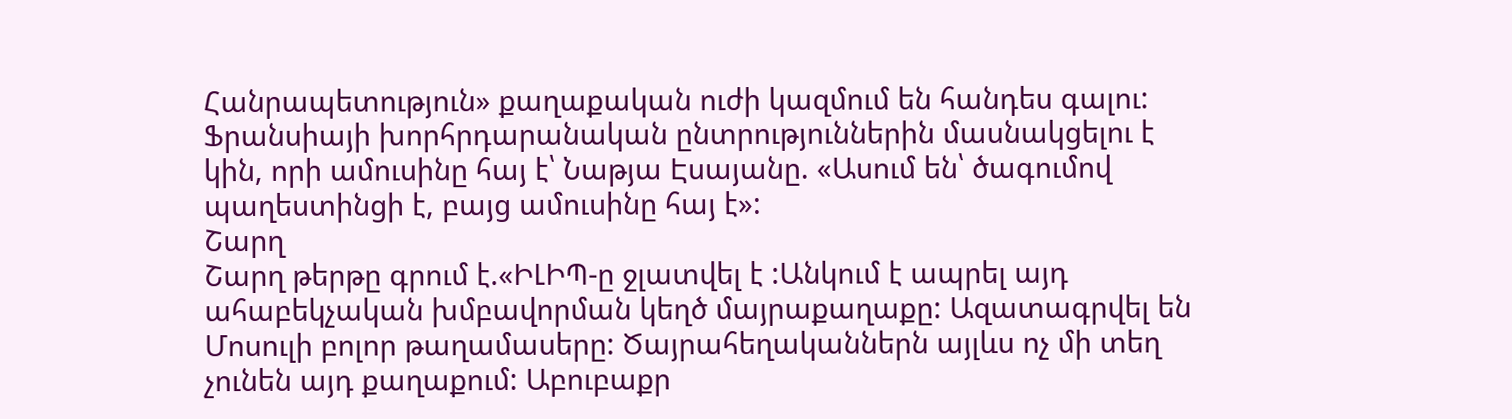Հանրապետություն» քաղաքական ուժի կազմում են հանդես գալու: Ֆրանսիայի խորհրդարանական ընտրություններին մասնակցելու է կին, որի ամուսինը հայ է՝ Նաթյա Էսայանը. «Ասում են՝ ծագումով պաղեստինցի է, բայց ամուսինը հայ է»:
Շարղ
Շարղ թերթը գրում է.«ԻԼԻՊ-ը ջլատվել է :Անկում է ապրել այդ ահաբեկչական խմբավորման կեղծ մայրաքաղաքը: Ազատագրվել են Մոսուլի բոլոր թաղամասերը: Ծայրահեղականներն այլևս ոչ մի տեղ չունեն այդ քաղաքում: Աբուբաքր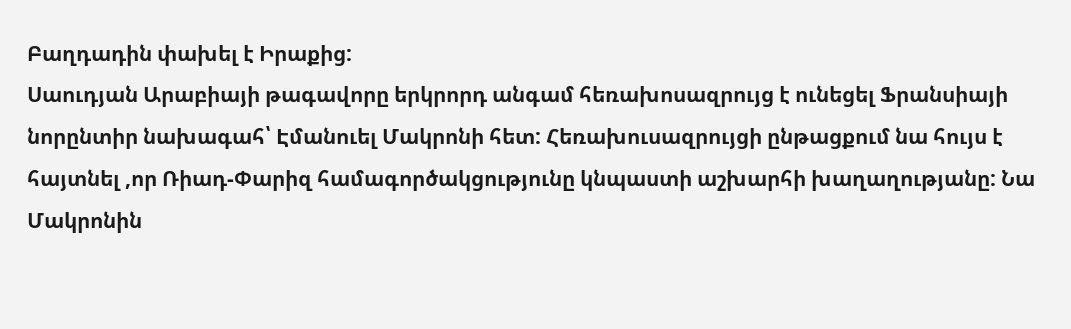Բաղդադին փախել է Իրաքից:
Սաուդյան Արաբիայի թագավորը երկրորդ անգամ հեռախոսազրույց է ունեցել Ֆրանսիայի նորընտիր նախագահ՝ Էմանուել Մակրոնի հետ: Հեռախուսազրույցի ընթացքում նա հույս է հայտնել ,որ Ռիադ-Փարիզ համագործակցությունը կնպաստի աշխարհի խաղաղությանը: Նա Մակրոնին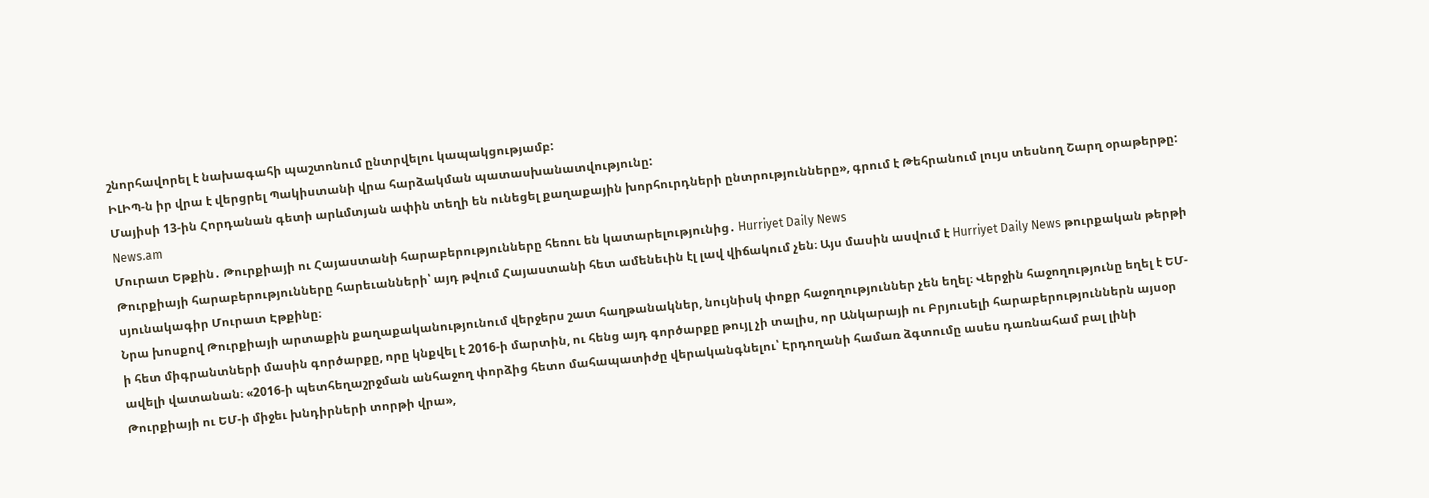շնորհավորել է նախագահի պաշտոնում ընտրվելու կապակցությամբ:
ԻԼԻՊ-ն իր վրա է վերցրել Պակիստանի վրա հարձակման պատասխանատվությունը:
Մայիսի 13-ին Հորդանան գետի արևմտյան ափին տեղի են ունեցել քաղաքային խորհուրդների ընտրությունները», գրում է Թեհրանում լույս տեսնող Շարղ օրաթերթը:
News.am
Մուրատ Եթքին․ Թուրքիայի ու Հայաստանի հարաբերությունները հեռու են կատարելությունից․ Hurriyet Daily News
Թուրքիայի հարաբերությունները հարեւանների՝ այդ թվում Հայաստանի հետ ամենեւին էլ լավ վիճակում չեն։ Այս մասին ասվում է Hurriyet Daily News թուրքական թերթի սյունակագիր Մուրատ Էթքինը։
Նրա խոսքով Թուրքիայի արտաքին քաղաքականությունում վերջերս շատ հաղթանակներ, նույնիսկ փոքր հաջողություններ չեն եղել։ Վերջին հաջողությունը եղել է ԵՄ-ի հետ միգրանտների մասին գործարքը, որը կնքվել է 2016-ի մարտին, ու հենց այդ գործարքը թույլ չի տալիս, որ Անկարայի ու Բրյուսելի հարաբերություններն այսօր ավելի վատանան։ «2016-ի պետհեղաշրջման անհաջող փորձից հետո մահապատիժը վերականգնելու՝ Էրդողանի համառ ձգտումը ասես դառնահամ բալ լինի Թուրքիայի ու ԵՄ-ի միջեւ խնդիրների տորթի վրա»,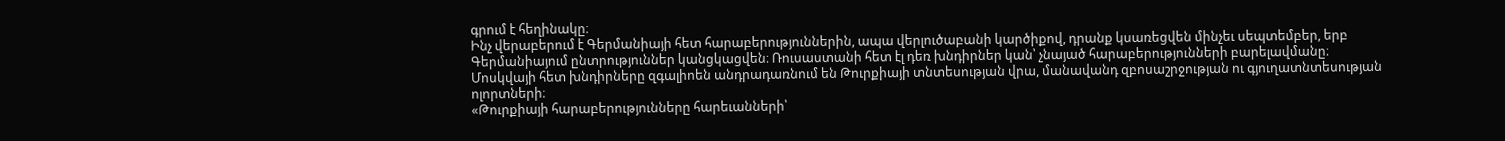գրում է հեղինակը։
Ինչ վերաբերում է Գերմանիայի հետ հարաբերություններին, ապա վերլուծաբանի կարծիքով, դրանք կսառեցվեն մինչեւ սեպտեմբեր, երբ Գերմանիայում ընտրություններ կանցկացվեն։ Ռուսաստանի հետ էլ դեռ խնդիրներ կան՝ չնայած հարաբերությունների բարելավմանը։ Մոսկվայի հետ խնդիրները զգալիոեն անդրադառնում են Թուրքիայի տնտեսության վրա, մանավանդ զբոսաշրջության ու գյուղատնտեսության ոլորտների։
«Թուրքիայի հարաբերությունները հարեւանների՝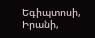Եգիպտոսի, Իրանի,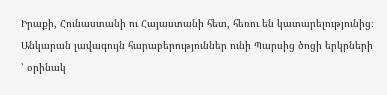Իրաքի, Հունաստանի ու Հայաստանի հետ, հեռու են կատարելությունից։ Անկարան լավագույն հարաբերություններ ունի Պարսից ծոցի երկրների ՝ օրինակ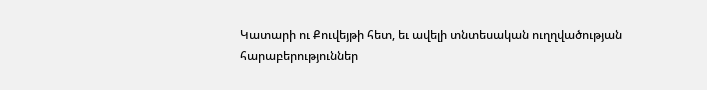Կատարի ու Քուվեյթի հետ, եւ ավելի տնտեսական ուղղվածության հարաբերություններ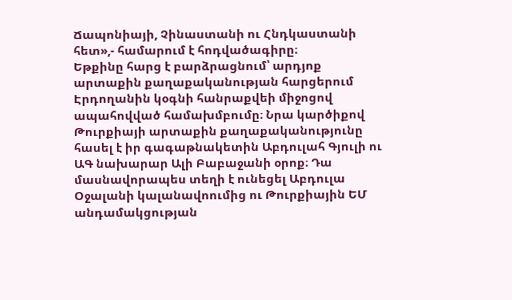Ճապոնիայի, Չինաստանի ու Հնդկաստանի հետ»,- համարում է հոդվածագիրը։
Եթքինը հարց է բարձրացնում՝ արդյոք արտաքին քաղաքականության հարցերում Էրդողանին կօգնի հանրաքվեի միջոցով ապահովված համախմբումը։ Նրա կարծիքով Թուրքիայի արտաքին քաղաքականությունը հասել է իր գագաթնակետին Աբդուլահ Գյուլի ու ԱԳ նախարար Ալի Բաբաջանի օրոք։ Դա մասնավորապես տեղի է ունեցել Աբդուլա Օջալանի կալանավոումից ու Թուրքիային ԵՄ անդամակցության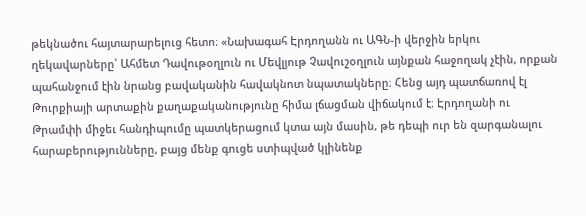թեկնածու հայտարարելուց հետո։ «Նախագահ Էրդողանն ու ԱԳՆ-ի վերջին երկու ղեկավարները՝ Ահմետ Դավութօղլուն ու Մեվլյութ Չավուշօղլուն այնքան հաջողակ չէին, որքան պահանջում էին նրանց բավականին հավակնոտ նպատակները։ Հենց այդ պատճառով էլ Թուրքիայի արտաքին քաղաքականությունը հիմա լճացման վիճակում է։ Էրդողանի ու Թրամփի միջեւ հանդիպումը պատկերացում կտա այն մասին, թե դեպի ուր են զարգանալու հարաբերությունները, բայց մենք գուցե ստիպված կլինենք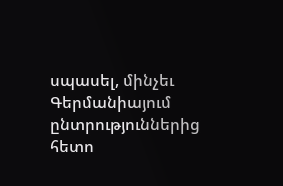սպասել, մինչեւ Գերմանիայում ընտրություններից հետո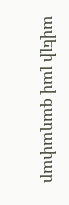ավելի լավ գաղափար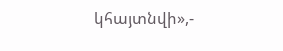կհայտնվի»,-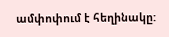ամփոփում է հեղինակը: